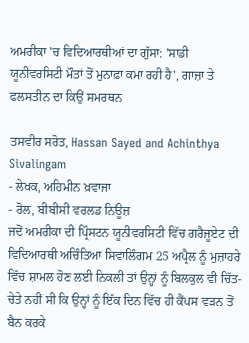ਅਮਰੀਕਾ 'ਚ ਵਿਦਿਆਰਥੀਆਂ ਦਾ ਗੁੱਸਾ: 'ਸਾਡੀ ਯੂਨੀਵਰਸਿਟੀ ਮੌਤਾਂ ਤੋਂ ਮੁਨਾਫ਼ਾ ਕਮਾ ਰਹੀ ਹੈ', ਗਾਜ਼ਾ ਤੇ ਫਲਸਤੀਨ ਦਾ ਕਿਉਂ ਸਮਰਥਨ

ਤਸਵੀਰ ਸਰੋਤ, Hassan Sayed and Achinthya Sivalingam
- ਲੇਖਕ, ਅਹਿਮੀਨ ਖ਼ਵਾਜਾ
- ਰੋਲ, ਬੀਬੀਸੀ ਵਰਲਡ ਨਿਊਜ਼
ਜਦੋਂ ਅਮਰੀਕਾ ਦੀ ਪ੍ਰਿੰਸਟਨ ਯੂਨੀਵਰਸਿਟੀ ਵਿੱਚ ਗਰੈਜੂਏਟ ਦੀ ਵਿਦਿਆਰਥੀ ਅਚਿੰਤਿਆ ਸਿਵਾਲਿੰਗਮ 25 ਅਪ੍ਰੈਲ ਨੂੰ ਮੁਜ਼ਾਹਰੇ ਵਿੱਚ ਸ਼ਾਮਲ ਹੋਣ ਲਈ ਨਿਕਲੀ ਤਾਂ ਉਨ੍ਹਾਂ ਨੂੰ ਬਿਲਕੁਲ ਵੀ ਚਿੱਤ-ਚੇਤੇ ਨਹੀਂ ਸੀ ਕਿ ਉਨ੍ਹਾਂ ਨੂੰ ਇੱਕ ਦਿਨ ਵਿੱਚ ਹੀ ਕੈਂਪਸ ਵੜਨ ਤੋਂ ਬੈਨ ਕਰਕੇ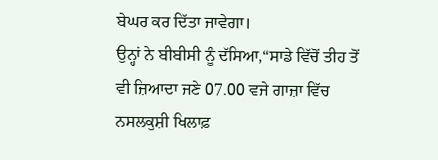ਬੇਘਰ ਕਰ ਦਿੱਤਾ ਜਾਵੇਗਾ।
ਉਨ੍ਹਾਂ ਨੇ ਬੀਬੀਸੀ ਨੂੰ ਦੱਸਿਆ,“ਸਾਡੇ ਵਿੱਚੋਂ ਤੀਹ ਤੋਂ ਵੀ ਜ਼ਿਆਦਾ ਜਣੇ 07.00 ਵਜੇ ਗਾਜ਼ਾ ਵਿੱਚ ਨਸਲਕੁਸ਼ੀ ਖਿਲਾਫ਼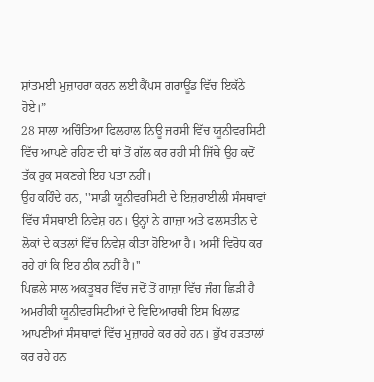ਸ਼ਾਂਤਮਈ ਮੁਜ਼ਾਹਰਾ ਕਰਨ ਲਈ ਕੈਂਪਸ ਗਰਾਊਂਡ ਵਿੱਚ ਇਕੱਠੇ ਹੋਏ।”
28 ਸਾਲਾ ਅਚਿੰਤਿਆ ਫਿਲਹਾਲ ਨਿਊ ਜਰਸੀ ਵਿੱਚ ਯੂਨੀਵਰਸਿਟੀ ਵਿੱਚ ਆਪਣੇ ਰਹਿਣ ਦੀ ਥਾਂ ਤੋਂ ਗੱਲ ਕਰ ਰਹੀ ਸੀ ਜਿੱਥੇ ਉਹ ਕਦੋਂ ਤੱਕ ਰੁਕ ਸਕਣਗੇ ਇਹ ਪਤਾ ਨਹੀਂ।
ਉਹ ਕਹਿੰਦੇ ਹਨ, ''ਸਾਡੀ ਯੂਨੀਵਰਸਿਟੀ ਦੇ ਇਜ਼ਰਾਈਲੀ ਸੰਸਥਾਵਾਂ ਵਿੱਚ ਸੰਸਥਾਈ ਨਿਵੇਸ਼ ਹਨ। ਉਨ੍ਹਾਂ ਨੇ ਗਾਜ਼ਾ ਅਤੇ ਫਲਸਤੀਨ ਦੇ ਲੋਕਾਂ ਦੇ ਕਤਲਾਂ ਵਿੱਚ ਨਿਵੇਸ਼ ਕੀਤਾ ਹੋਇਆ ਹੈ। ਅਸੀਂ ਵਿਰੋਧ ਕਰ ਰਹੇ ਹਾਂ ਕਿ ਇਹ ਠੀਕ ਨਹੀਂ ਹੈ।''
ਪਿਛਲੇ ਸਾਲ ਅਕਤੂਬਰ ਵਿੱਚ ਜਦੋਂ ਤੋਂ ਗਾਜ਼ਾ ਵਿੱਚ ਜੰਗ ਛਿੜੀ ਹੈ ਅਮਰੀਕੀ ਯੂਨੀਵਰਸਿਟੀਆਂ ਦੇ ਵਿਦਿਆਰਥੀ ਇਸ ਖਿਲਾਫ਼ ਆਪਣੀਆਂ ਸੰਸਥਾਵਾਂ ਵਿੱਚ ਮੁਜ਼ਾਹਰੇ ਕਰ ਰਹੇ ਹਨ। ਭੁੱਖ ਹੜਤਾਲਾਂ ਕਰ ਰਹੇ ਹਨ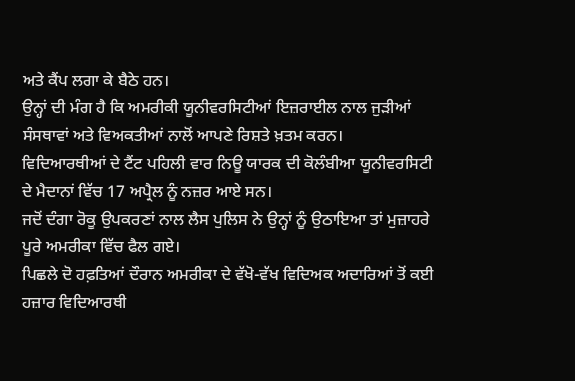ਅਤੇ ਕੈਂਪ ਲਗਾ ਕੇ ਬੈਠੇ ਹਨ।
ਉਨ੍ਹਾਂ ਦੀ ਮੰਗ ਹੈ ਕਿ ਅਮਰੀਕੀ ਯੂਨੀਵਰਸਿਟੀਆਂ ਇਜ਼ਰਾਈਲ ਨਾਲ ਜੁੜੀਆਂ ਸੰਸਥਾਵਾਂ ਅਤੇ ਵਿਅਕਤੀਆਂ ਨਾਲੋਂ ਆਪਣੇ ਰਿਸ਼ਤੇ ਖ਼ਤਮ ਕਰਨ।
ਵਿਦਿਆਰਥੀਆਂ ਦੇ ਟੈਂਟ ਪਹਿਲੀ ਵਾਰ ਨਿਊ ਯਾਰਕ ਦੀ ਕੋਲੰਬੀਆ ਯੂਨੀਵਰਸਿਟੀ ਦੇ ਮੈਦਾਨਾਂ ਵਿੱਚ 17 ਅਪ੍ਰੈਲ ਨੂੰ ਨਜ਼ਰ ਆਏ ਸਨ।
ਜਦੋਂ ਦੰਗਾ ਰੋਕੂ ਉਪਕਰਣਾਂ ਨਾਲ ਲੈਸ ਪੁਲਿਸ ਨੇ ਉਨ੍ਹਾਂ ਨੂੰ ਉਠਾਇਆ ਤਾਂ ਮੁਜ਼ਾਹਰੇ ਪੂਰੇ ਅਮਰੀਕਾ ਵਿੱਚ ਫੈਲ ਗਏ।
ਪਿਛਲੇ ਦੋ ਹਫ਼ਤਿਆਂ ਦੌਰਾਨ ਅਮਰੀਕਾ ਦੇ ਵੱਖੋ-ਵੱਖ ਵਿਦਿਅਕ ਅਦਾਰਿਆਂ ਤੋਂ ਕਈ ਹਜ਼ਾਰ ਵਿਦਿਆਰਥੀ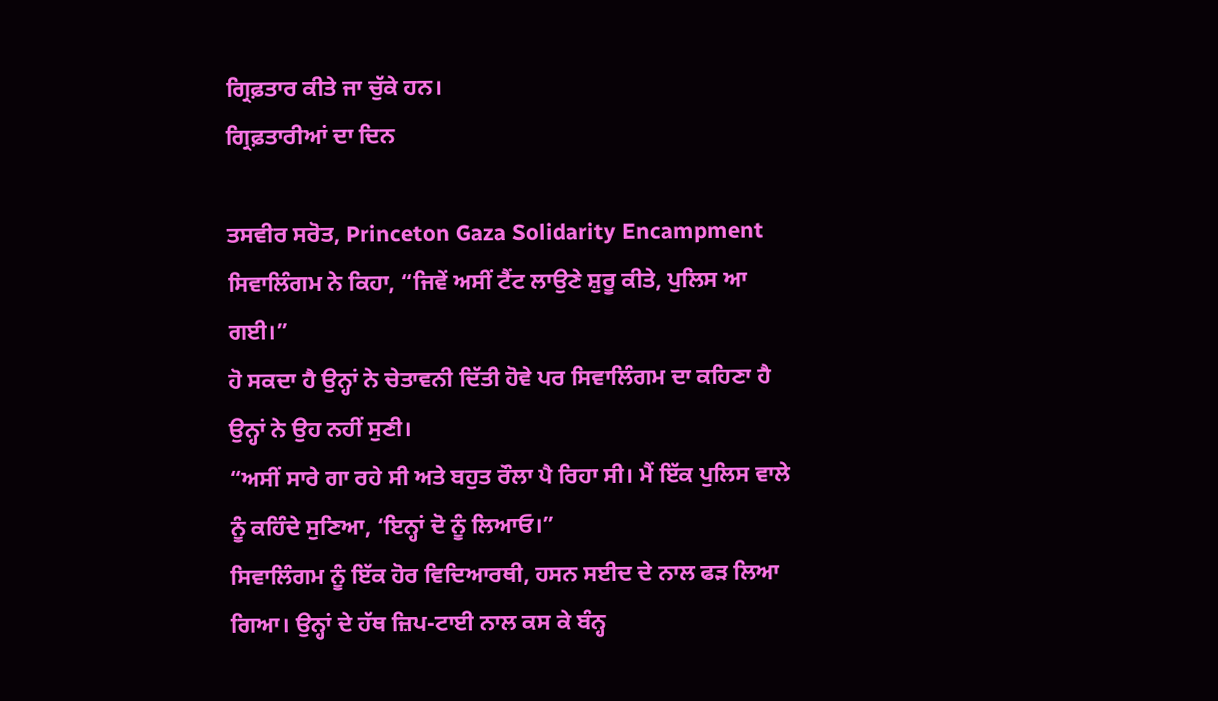ਗ੍ਰਿਫ਼ਤਾਰ ਕੀਤੇ ਜਾ ਚੁੱਕੇ ਹਨ।
ਗ੍ਰਿਫ਼ਤਾਰੀਆਂ ਦਾ ਦਿਨ

ਤਸਵੀਰ ਸਰੋਤ, Princeton Gaza Solidarity Encampment
ਸਿਵਾਲਿੰਗਮ ਨੇ ਕਿਹਾ, “ਜਿਵੇਂ ਅਸੀਂ ਟੈਂਟ ਲਾਉਣੇ ਸ਼ੁਰੂ ਕੀਤੇ, ਪੁਲਿਸ ਆ ਗਈ।”
ਹੋ ਸਕਦਾ ਹੈ ਉਨ੍ਹਾਂ ਨੇ ਚੇਤਾਵਨੀ ਦਿੱਤੀ ਹੋਵੇ ਪਰ ਸਿਵਾਲਿੰਗਮ ਦਾ ਕਹਿਣਾ ਹੈ ਉਨ੍ਹਾਂ ਨੇ ਉਹ ਨਹੀਂ ਸੁਣੀ।
“ਅਸੀਂ ਸਾਰੇ ਗਾ ਰਹੇ ਸੀ ਅਤੇ ਬਹੁਤ ਰੌਲਾ ਪੈ ਰਿਹਾ ਸੀ। ਮੈਂ ਇੱਕ ਪੁਲਿਸ ਵਾਲੇ ਨੂੰ ਕਹਿੰਦੇ ਸੁਣਿਆ, ‘ਇਨ੍ਹਾਂ ਦੋ ਨੂੰ ਲਿਆਓ।”
ਸਿਵਾਲਿੰਗਮ ਨੂੰ ਇੱਕ ਹੋਰ ਵਿਦਿਆਰਥੀ, ਹਸਨ ਸਈਦ ਦੇ ਨਾਲ ਫੜ ਲਿਆ ਗਿਆ। ਉਨ੍ਹਾਂ ਦੇ ਹੱਥ ਜ਼ਿਪ-ਟਾਈ ਨਾਲ ਕਸ ਕੇ ਬੰਨ੍ਹ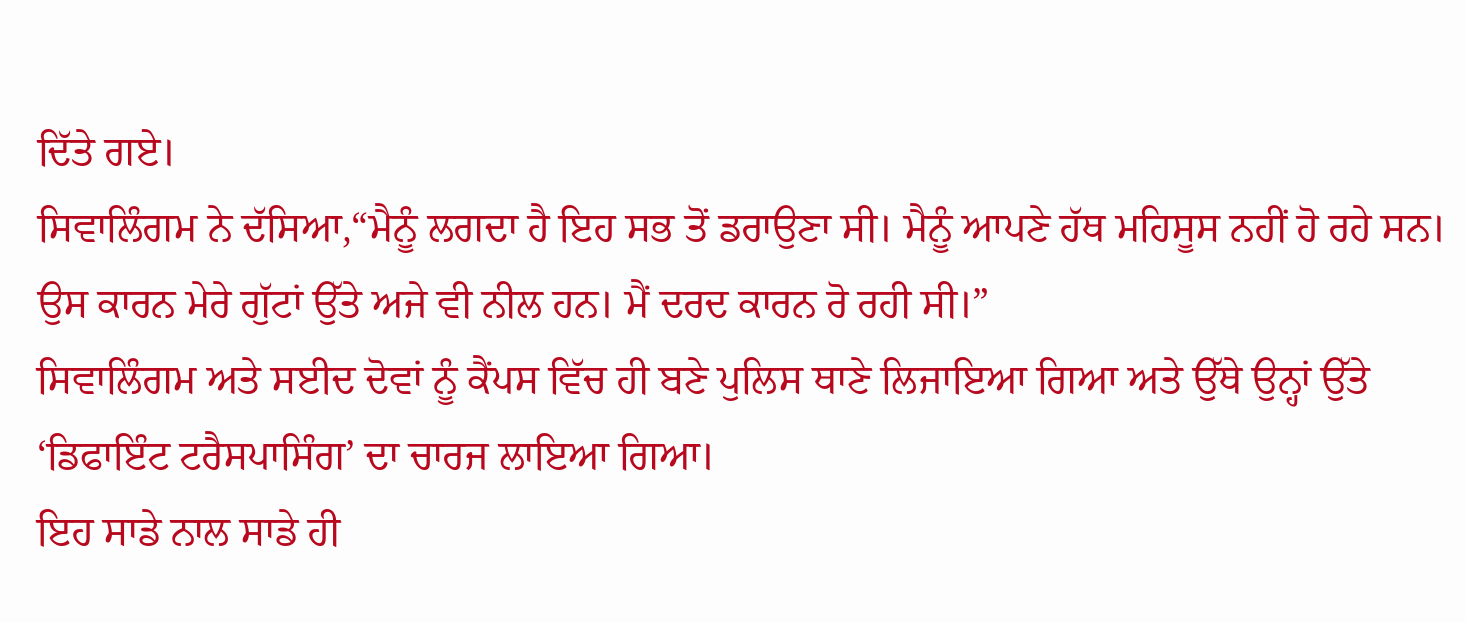ਦਿੱਤੇ ਗਏ।
ਸਿਵਾਲਿੰਗਮ ਨੇ ਦੱਸਿਆ,“ਮੈਨੂੰ ਲਗਦਾ ਹੈ ਇਹ ਸਭ ਤੋਂ ਡਰਾਉਣਾ ਸੀ। ਮੈਨੂੰ ਆਪਣੇ ਹੱਥ ਮਹਿਸੂਸ ਨਹੀਂ ਹੋ ਰਹੇ ਸਨ। ਉਸ ਕਾਰਨ ਮੇਰੇ ਗੁੱਟਾਂ ਉੱਤੇ ਅਜੇ ਵੀ ਨੀਲ ਹਨ। ਮੈਂ ਦਰਦ ਕਾਰਨ ਰੋ ਰਹੀ ਸੀ।”
ਸਿਵਾਲਿੰਗਮ ਅਤੇ ਸਈਦ ਦੋਵਾਂ ਨੂੰ ਕੈਂਪਸ ਵਿੱਚ ਹੀ ਬਣੇ ਪੁਲਿਸ ਥਾਣੇ ਲਿਜਾਇਆ ਗਿਆ ਅਤੇ ਉੱਥੇ ਉਨ੍ਹਾਂ ਉੱਤੇ ‘ਡਿਫਾਇੰਟ ਟਰੈਸਪਾਸਿੰਗ’ ਦਾ ਚਾਰਜ ਲਾਇਆ ਗਿਆ।
ਇਹ ਸਾਡੇ ਨਾਲ ਸਾਡੇ ਹੀ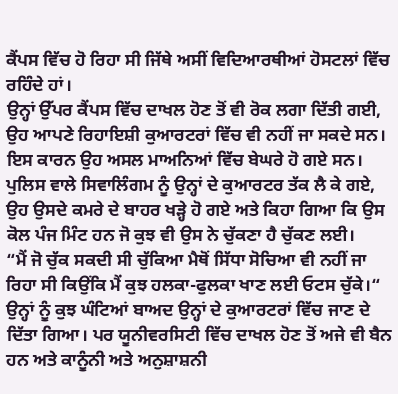ਕੈਂਪਸ ਵਿੱਚ ਹੋ ਰਿਹਾ ਸੀ ਜਿੱਥੇ ਅਸੀਂ ਵਿਦਿਆਰਥੀਆਂ ਹੋਸਟਲਾਂ ਵਿੱਚ ਰਹਿੰਦੇ ਹਾਂ।
ਉਨ੍ਹਾਂ ਉੱਪਰ ਕੈਂਪਸ ਵਿੱਚ ਦਾਖਲ ਹੋਣ ਤੋਂ ਵੀ ਰੋਕ ਲਗਾ ਦਿੱਤੀ ਗਈ, ਉਹ ਆਪਣੇ ਰਿਹਾਇਸ਼ੀ ਕੁਆਰਟਰਾਂ ਵਿੱਚ ਵੀ ਨਹੀਂ ਜਾ ਸਕਦੇ ਸਨ। ਇਸ ਕਾਰਨ ਉਹ ਅਸਲ ਮਾਅਨਿਆਂ ਵਿੱਚ ਬੇਘਰੇ ਹੋ ਗਏ ਸਨ।
ਪੁਲਿਸ ਵਾਲੇ ਸਿਵਾਲਿੰਗਮ ਨੂੰ ਉਨ੍ਹਾਂ ਦੇ ਕੁਆਰਟਰ ਤੱਕ ਲੈ ਕੇ ਗਏ, ਉਹ ਉਸਦੇ ਕਮਰੇ ਦੇ ਬਾਹਰ ਖੜ੍ਹੇ ਹੋ ਗਏ ਅਤੇ ਕਿਹਾ ਗਿਆ ਕਿ ਉਸ ਕੋਲ ਪੰਜ ਮਿੰਟ ਹਨ ਜੋ ਕੁਝ ਵੀ ਉਸ ਨੇ ਚੁੱਕਣਾ ਹੈ ਚੁੱਕਣ ਲਈ।
“ਮੈਂ ਜੋ ਚੁੱਕ ਸਕਦੀ ਸੀ ਚੁੱਕਿਆ ਮੈਥੋਂ ਸਿੱਧਾ ਸੋਚਿਆ ਵੀ ਨਹੀਂ ਜਾ ਰਿਹਾ ਸੀ ਕਿਉਂਕਿ ਮੈਂ ਕੁਝ ਹਲਕਾ-ਫੁਲਕਾ ਖਾਣ ਲਈ ਓਟਸ ਚੁੱਕੇ।“
ਉਨ੍ਹਾਂ ਨੂੰ ਕੁਝ ਘੰਟਿਆਂ ਬਾਅਦ ਉਨ੍ਹਾਂ ਦੇ ਕੁਆਰਟਰਾਂ ਵਿੱਚ ਜਾਣ ਦੇ ਦਿੱਤਾ ਗਿਆ। ਪਰ ਯੂਨੀਵਰਸਿਟੀ ਵਿੱਚ ਦਾਖਲ ਹੋਣ ਤੋਂ ਅਜੇ ਵੀ ਬੈਨ ਹਨ ਅਤੇ ਕਾਨੂੰਨੀ ਅਤੇ ਅਨੁਸ਼ਾਸ਼ਨੀ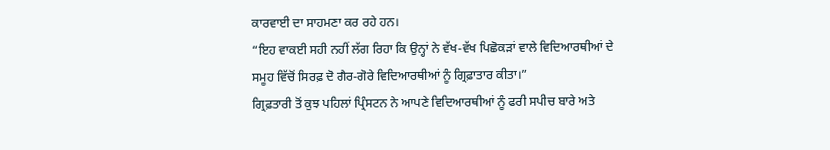ਕਾਰਵਾਈ ਦਾ ਸਾਹਮਣਾ ਕਰ ਰਹੇ ਹਨ।
“ਇਹ ਵਾਕਈ ਸਹੀ ਨਹੀਂ ਲੱਗ ਰਿਹਾ ਕਿ ਉਨ੍ਹਾਂ ਨੇ ਵੱਖ-ਵੱਖ ਪਿਛੋਕੜਾਂ ਵਾਲੇ ਵਿਦਿਆਰਥੀਆਂ ਦੇ ਸਮੂਹ ਵਿੱਚੋਂ ਸਿਰਫ਼ ਦੋ ਗੈਰ-ਗੋਰੇ ਵਿਦਿਆਰਥੀਆਂ ਨੂੰ ਗ੍ਰਿਫ਼ਾਤਾਰ ਕੀਤਾ।”
ਗ੍ਰਿਫ਼ਤਾਰੀ ਤੋਂ ਕੁਝ ਪਹਿਲਾਂ ਪ੍ਰਿੰਸਟਨ ਨੇ ਆਪਣੇ ਵਿਦਿਆਰਥੀਆਂ ਨੂੰ ਫਰੀ ਸਪੀਚ ਬਾਰੇ ਅਤੇ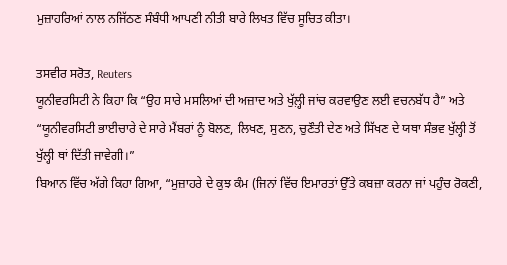ਮੁਜ਼ਾਹਰਿਆਂ ਨਾਲ ਨਜਿੱਠਣ ਸੰਬੰਧੀ ਆਪਣੀ ਨੀਤੀ ਬਾਰੇ ਲਿਖਤ ਵਿੱਚ ਸੂਚਿਤ ਕੀਤਾ।

ਤਸਵੀਰ ਸਰੋਤ, Reuters
ਯੂਨੀਵਰਸਿਟੀ ਨੇ ਕਿਹਾ ਕਿ “ਉਹ ਸਾਰੇ ਮਸਲਿਆਂ ਦੀ ਅਜ਼ਾਦ ਅਤੇ ਖੁੱਲ਼੍ਹੀ ਜਾਂਚ ਕਰਵਾਉਣ ਲਈ ਵਚਨਬੱਧ ਹੈ” ਅਤੇ “ਯੂਨੀਵਰਸਿਟੀ ਭਾਈਚਾਰੇ ਦੇ ਸਾਰੇ ਮੈਂਬਰਾਂ ਨੂੰ ਬੋਲਣ, ਲਿਖਣ, ਸੁਣਨ, ਚੁਣੌਤੀ ਦੇਣ ਅਤੇ ਸਿੱਖਣ ਦੇ ਯਥਾ ਸੰਭਵ ਖੁੱਲ੍ਹੀ ਤੋਂ ਖੁੱਲ੍ਹੀ ਥਾਂ ਦਿੱਤੀ ਜਾਵੇਗੀ।”
ਬਿਆਨ ਵਿੱਚ ਅੱਗੇ ਕਿਹਾ ਗਿਆ, “ਮੁਜ਼ਾਹਰੇ ਦੇ ਕੁਝ ਕੰਮ (ਜਿਨਾਂ ਵਿੱਚ ਇਮਾਰਤਾਂ ਉੱਤੇ ਕਬਜ਼ਾ ਕਰਨਾ ਜਾਂ ਪਹੁੰਚ ਰੋਕਣੀ,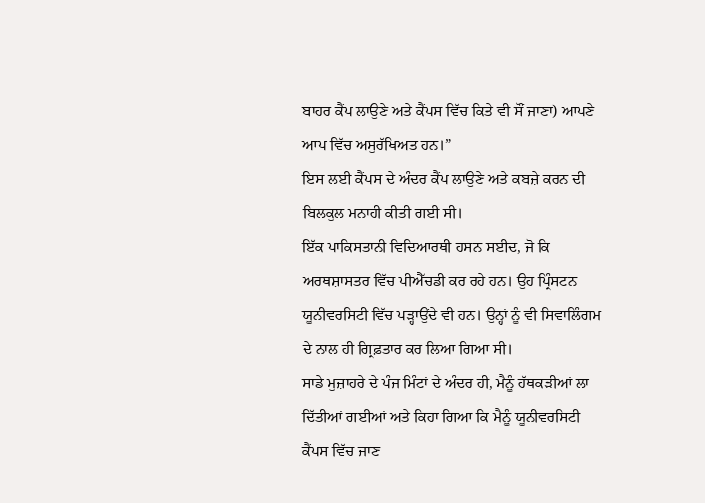ਬਾਹਰ ਕੈਂਪ ਲਾਉਣੇ ਅਤੇ ਕੈਂਪਸ ਵਿੱਚ ਕਿਤੇ ਵੀ ਸੌਂ ਜਾਣਾ) ਆਪਣੇ ਆਪ ਵਿੱਚ ਅਸੁਰੱਖਿਅਤ ਹਨ।”
ਇਸ ਲਈ ਕੈਂਪਸ ਦੇ ਅੰਦਰ ਕੈਂਪ ਲਾਉਣੇ ਅਤੇ ਕਬਜ਼ੇ ਕਰਨ ਦੀ ਬਿਲਕੁਲ ਮਨਾਹੀ ਕੀਤੀ ਗਈ ਸੀ।
ਇੱਕ ਪਾਕਿਸਤਾਨੀ ਵਿਦਿਆਰਥੀ ਹਸਨ ਸਈਦ, ਜੋ ਕਿ ਅਰਥਸ਼ਾਸਤਰ ਵਿੱਚ ਪੀਐੱਚਡੀ ਕਰ ਰਹੇ ਹਨ। ਉਹ ਪ੍ਰਿੰਸਟਨ ਯੂਨੀਵਰਸਿਟੀ ਵਿੱਚ ਪੜ੍ਹਾਉਂਦੇ ਵੀ ਹਨ। ਉਨ੍ਹਾਂ ਨੂੰ ਵੀ ਸਿਵਾਲਿੰਗਮ ਦੇ ਨਾਲ ਹੀ ਗ੍ਰਿਫ਼ਤਾਰ ਕਰ ਲਿਆ ਗਿਆ ਸੀ।
ਸਾਡੇ ਮੁਜ਼ਾਹਰੇ ਦੇ ਪੰਜ ਮਿੰਟਾਂ ਦੇ ਅੰਦਰ ਹੀ, ਮੈਨੂੰ ਹੱਥਕੜੀਆਂ ਲਾ ਦਿੱਤੀਆਂ ਗਈਆਂ ਅਤੇ ਕਿਹਾ ਗਿਆ ਕਿ ਮੈਨੂੰ ਯੂਨੀਵਰਸਿਟੀ ਕੈਂਪਸ ਵਿੱਚ ਜਾਣ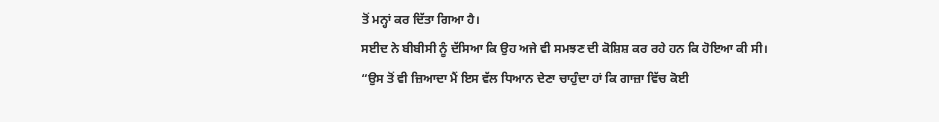ਤੋਂ ਮਨ੍ਹਾਂ ਕਰ ਦਿੱਤਾ ਗਿਆ ਹੈ।
ਸਈਦ ਨੇ ਬੀਬੀਸੀ ਨੂੰ ਦੱਸਿਆ ਕਿ ਉਹ ਅਜੇ ਵੀ ਸਮਝਣ ਦੀ ਕੋਸ਼ਿਸ਼ ਕਰ ਰਹੇ ਹਨ ਕਿ ਹੋਇਆ ਕੀ ਸੀ।
“ਉਸ ਤੋਂ ਵੀ ਜ਼ਿਆਦਾ ਮੈਂ ਇਸ ਵੱਲ ਧਿਆਨ ਦੇਣਾ ਚਾਹੁੰਦਾ ਹਾਂ ਕਿ ਗਾਜ਼ਾ ਵਿੱਚ ਕੋਈ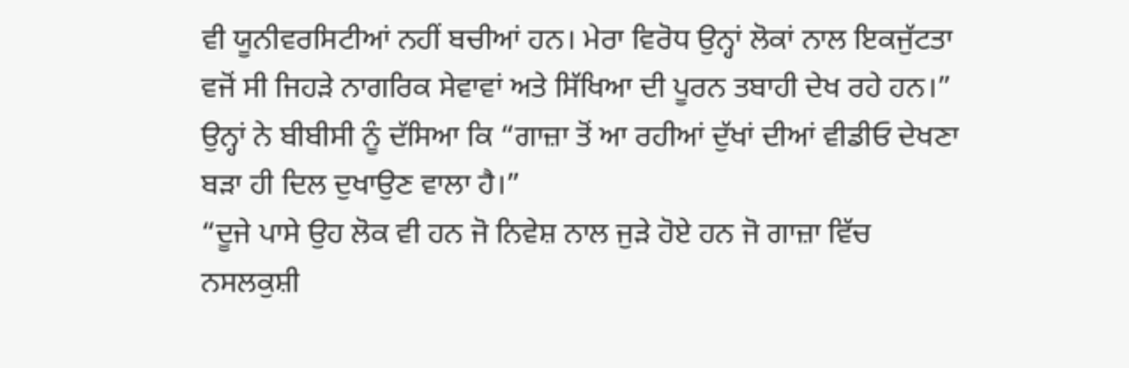ਵੀ ਯੂਨੀਵਰਸਿਟੀਆਂ ਨਹੀਂ ਬਚੀਆਂ ਹਨ। ਮੇਰਾ ਵਿਰੋਧ ਉਨ੍ਹਾਂ ਲੋਕਾਂ ਨਾਲ ਇਕਜੁੱਟਤਾ ਵਜੋਂ ਸੀ ਜਿਹੜੇ ਨਾਗਰਿਕ ਸੇਵਾਵਾਂ ਅਤੇ ਸਿੱਖਿਆ ਦੀ ਪੂਰਨ ਤਬਾਹੀ ਦੇਖ ਰਹੇ ਹਨ।”
ਉਨ੍ਹਾਂ ਨੇ ਬੀਬੀਸੀ ਨੂੰ ਦੱਸਿਆ ਕਿ “ਗਾਜ਼ਾ ਤੋਂ ਆ ਰਹੀਆਂ ਦੁੱਖਾਂ ਦੀਆਂ ਵੀਡੀਓ ਦੇਖਣਾ ਬੜਾ ਹੀ ਦਿਲ ਦੁਖਾਉਣ ਵਾਲਾ ਹੈ।”
“ਦੂਜੇ ਪਾਸੇ ਉਹ ਲੋਕ ਵੀ ਹਨ ਜੋ ਨਿਵੇਸ਼ ਨਾਲ ਜੁੜੇ ਹੋਏ ਹਨ ਜੋ ਗਾਜ਼ਾ ਵਿੱਚ ਨਸਲਕੁਸ਼ੀ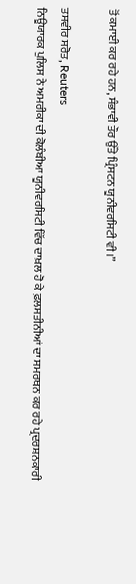ਤੋਂ ਕਮਾਈ ਕਰ ਰਹੇ ਹਨ, ਸੰਭਾਵੀ ਤੌਰ ਉੱਤੇ ਪ੍ਰਿੰਸਟਨ ਯੂਨੀਵਰਸਿਟੀ ਵੀ।”

ਤਸਵੀਰ ਸਰੋਤ, Reuters
ਨਿਊਯਾਰਕ ਪੁਲਿਸ ਨੇ ਅਮਰੀਕਾ ਦੀ ਕੋਲੰਬੀਆ ਯੂਨੀਵਰਸਿਟੀ ਵਿੱਚ ਦਾਖ਼ਲ ਹੋ ਕੇ ਫ਼ਲਸਤੀਨੀਆਂ ਦਾ ਸਮਰਥਨ ਕਰ ਰਹੇ ਪ੍ਰਦਰਸ਼ਨਕਾਰੀ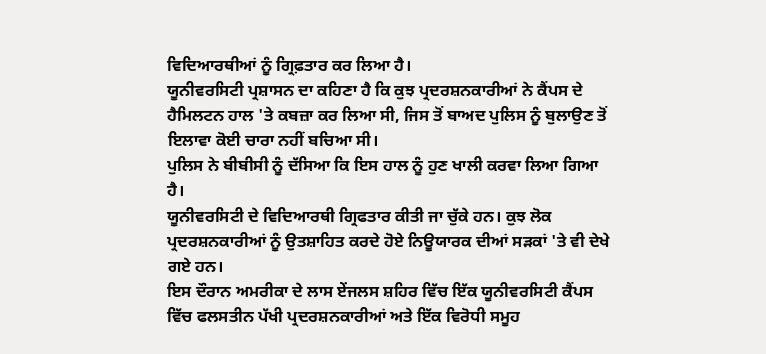ਵਿਦਿਆਰਥੀਆਂ ਨੂੰ ਗ੍ਰਿਫ਼ਤਾਰ ਕਰ ਲਿਆ ਹੈ।
ਯੂਨੀਵਰਸਿਟੀ ਪ੍ਰਸ਼ਾਸਨ ਦਾ ਕਹਿਣਾ ਹੈ ਕਿ ਕੁਝ ਪ੍ਰਦਰਸ਼ਨਕਾਰੀਆਂ ਨੇ ਕੈਂਪਸ ਦੇ ਹੈਮਿਲਟਨ ਹਾਲ 'ਤੇ ਕਬਜ਼ਾ ਕਰ ਲਿਆ ਸੀ, ਜਿਸ ਤੋਂ ਬਾਅਦ ਪੁਲਿਸ ਨੂੰ ਬੁਲਾਉਣ ਤੋਂ ਇਲਾਵਾ ਕੋਈ ਚਾਰਾ ਨਹੀਂ ਬਚਿਆ ਸੀ।
ਪੁਲਿਸ ਨੇ ਬੀਬੀਸੀ ਨੂੰ ਦੱਸਿਆ ਕਿ ਇਸ ਹਾਲ ਨੂੰ ਹੁਣ ਖਾਲੀ ਕਰਵਾ ਲਿਆ ਗਿਆ ਹੈ।
ਯੂਨੀਵਰਸਿਟੀ ਦੇ ਵਿਦਿਆਰਥੀ ਗ੍ਰਿਫਤਾਰ ਕੀਤੀ ਜਾ ਚੁੱਕੇ ਹਨ। ਕੁਝ ਲੋਕ ਪ੍ਰਦਰਸ਼ਨਕਾਰੀਆਂ ਨੂੰ ਉਤਸ਼ਾਹਿਤ ਕਰਦੇ ਹੋਏ ਨਿਊਯਾਰਕ ਦੀਆਂ ਸੜਕਾਂ 'ਤੇ ਵੀ ਦੇਖੇ ਗਏ ਹਨ।
ਇਸ ਦੌਰਾਨ ਅਮਰੀਕਾ ਦੇ ਲਾਸ ਏਂਜਲਸ ਸ਼ਹਿਰ ਵਿੱਚ ਇੱਕ ਯੂਨੀਵਰਸਿਟੀ ਕੈਂਪਸ ਵਿੱਚ ਫਲਸਤੀਨ ਪੱਖੀ ਪ੍ਰਦਰਸ਼ਨਕਾਰੀਆਂ ਅਤੇ ਇੱਕ ਵਿਰੋਧੀ ਸਮੂਹ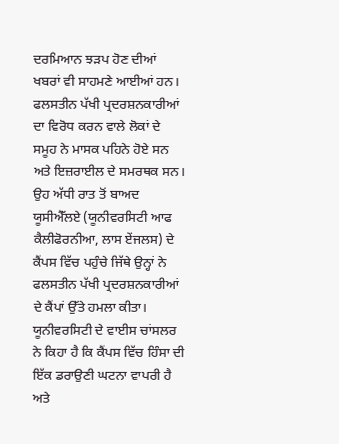ਦਰਮਿਆਨ ਝੜਪ ਹੋਣ ਦੀਆਂ ਖਬਰਾਂ ਵੀ ਸਾਹਮਣੇ ਆਈਆਂ ਹਨ।
ਫਲਸਤੀਨ ਪੱਖੀ ਪ੍ਰਦਰਸ਼ਨਕਾਰੀਆਂ ਦਾ ਵਿਰੋਧ ਕਰਨ ਵਾਲੇ ਲੋਕਾਂ ਦੇ ਸਮੂਹ ਨੇ ਮਾਸਕ ਪਹਿਨੇ ਹੋਏ ਸਨ ਅਤੇ ਇਜ਼ਰਾਈਲ ਦੇ ਸਮਰਥਕ ਸਨ।
ਉਹ ਅੱਧੀ ਰਾਤ ਤੋਂ ਬਾਅਦ ਯੂਸੀਐੱਲਏ (ਯੂਨੀਵਰਸਿਟੀ ਆਫ ਕੈਲੀਫੋਰਨੀਆ, ਲਾਸ ਏਂਜਲਸ) ਦੇ ਕੈਂਪਸ ਵਿੱਚ ਪਹੁੰਚੇ ਜਿੱਥੇ ਉਨ੍ਹਾਂ ਨੇ ਫਲਸਤੀਨ ਪੱਖੀ ਪ੍ਰਦਰਸ਼ਨਕਾਰੀਆਂ ਦੇ ਕੈਂਪਾਂ ਉੱਤੇ ਹਮਲਾ ਕੀਤਾ।
ਯੂਨੀਵਰਸਿਟੀ ਦੇ ਵਾਈਸ ਚਾਂਸਲਰ ਨੇ ਕਿਹਾ ਹੈ ਕਿ ਕੈਂਪਸ ਵਿੱਚ ਹਿੰਸਾ ਦੀ ਇੱਕ ਡਰਾਉਣੀ ਘਟਨਾ ਵਾਪਰੀ ਹੈ ਅਤੇ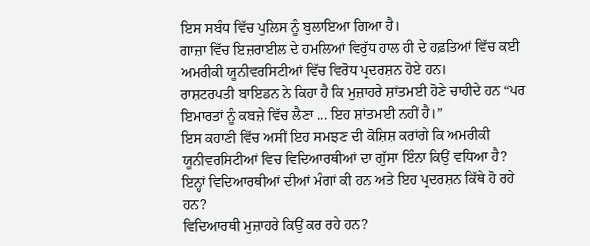ਇਸ ਸਬੰਧ ਵਿੱਚ ਪੁਲਿਸ ਨੂੰ ਬੁਲਾਇਆ ਗਿਆ ਹੈ।
ਗਾਜ਼ਾ ਵਿੱਚ ਇਜ਼ਰਾਈਲ ਦੇ ਹਮਲਿਆਂ ਵਿਰੁੱਧ ਹਾਲ ਹੀ ਦੇ ਹਫ਼ਤਿਆਂ ਵਿੱਚ ਕਈ ਅਮਰੀਕੀ ਯੂਨੀਵਰਸਿਟੀਆਂ ਵਿੱਚ ਵਿਰੋਧ ਪ੍ਰਦਰਸ਼ਨ ਹੋਏ ਹਨ।
ਰਾਸ਼ਟਰਪਤੀ ਬਾਇਡਨ ਨੇ ਕਿਹਾ ਹੈ ਕਿ ਮੁਜ਼ਾਹਰੇ ਸ਼ਾਂਤਮਈ ਹੋਣੇ ਚਾਹੀਦੇ ਹਨ “ਪਰ ਇਮਾਰਤਾਂ ਨੂੰ ਕਬਜ਼ੇ ਵਿੱਚ ਲੈਣਾ ... ਇਹ ਸ਼ਾਂਤਮਈ ਨਹੀਂ ਹੈ।”
ਇਸ ਕਹਾਣੀ ਵਿੱਚ ਅਸੀਂ ਇਹ ਸਮਝਣ ਦੀ ਕੋਸ਼ਿਸ਼ ਕਰਾਂਗੇ ਕਿ ਅਮਰੀਕੀ ਯੂਨੀਵਰਸਿਟੀਆਂ ਵਿਚ ਵਿਦਿਆਰਥੀਆਂ ਦਾ ਗੁੱਸਾ ਇੰਨਾ ਕਿਉਂ ਵਧਿਆ ਹੈ?
ਇਨ੍ਹਾਂ ਵਿਦਿਆਰਥੀਆਂ ਦੀਆਂ ਮੰਗਾਂ ਕੀ ਹਨ ਅਤੇ ਇਹ ਪ੍ਰਦਰਸ਼ਨ ਕਿੱਥੇ ਹੋ ਰਹੇ ਹਨ?
ਵਿਦਿਆਰਥੀ ਮੁਜ਼ਾਹਰੇ ਕਿਉਂ ਕਰ ਰਹੇ ਹਨ?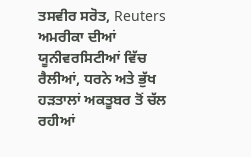ਤਸਵੀਰ ਸਰੋਤ, Reuters
ਅਮਰੀਕਾ ਦੀਆਂ ਯੂਨੀਵਰਸਿਟੀਆਂ ਵਿੱਚ ਰੈਲੀਆਂ, ਧਰਨੇ ਅਤੇ ਭੁੱਖ ਹੜਤਾਲਾਂ ਅਕਤੂਬਰ ਤੋਂ ਚੱਲ ਰਹੀਆਂ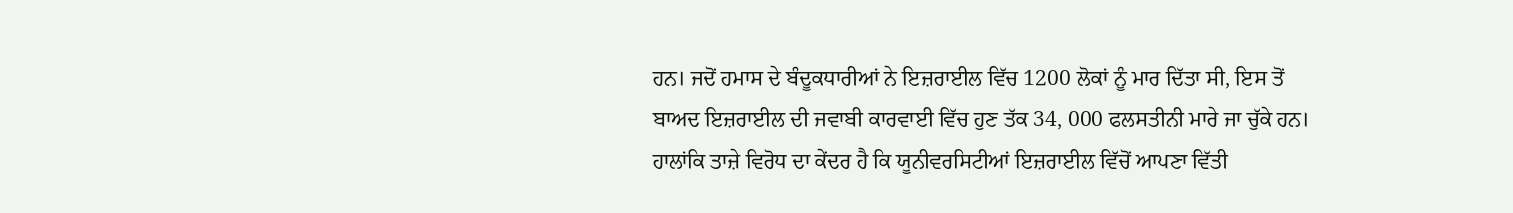ਹਨ। ਜਦੋਂ ਹਮਾਸ ਦੇ ਬੰਦੂਕਧਾਰੀਆਂ ਨੇ ਇਜ਼ਰਾਈਲ ਵਿੱਚ 1200 ਲੋਕਾਂ ਨੂੰ ਮਾਰ ਦਿੱਤਾ ਸੀ, ਇਸ ਤੋਂ ਬਾਅਦ ਇਜ਼ਰਾਈਲ ਦੀ ਜਵਾਬੀ ਕਾਰਵਾਈ ਵਿੱਚ ਹੁਣ ਤੱਕ 34, 000 ਫਲਸਤੀਨੀ ਮਾਰੇ ਜਾ ਚੁੱਕੇ ਹਨ।
ਹਾਲਾਂਕਿ ਤਾਜ਼ੇ ਵਿਰੋਧ ਦਾ ਕੇਂਦਰ ਹੈ ਕਿ ਯੂਨੀਵਰਸਿਟੀਆਂ ਇਜ਼ਰਾਈਲ ਵਿੱਚੋਂ ਆਪਣਾ ਵਿੱਤੀ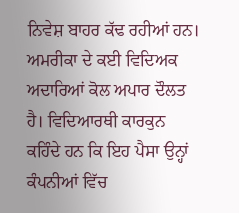ਨਿਵੇਸ਼ ਬਾਹਰ ਕੱਢ ਰਹੀਆਂ ਹਨ।
ਅਮਰੀਕਾ ਦੇ ਕਈ ਵਿਦਿਅਕ ਅਦਾਰਿਆਂ ਕੋਲ ਅਪਾਰ ਦੌਲਤ ਹੈ। ਵਿਦਿਆਰਥੀ ਕਾਰਕੁਨ ਕਹਿੰਦੇ ਹਨ ਕਿ ਇਹ ਪੈਸਾ ਉਨ੍ਹਾਂ ਕੰਪਨੀਆਂ ਵਿੱਚ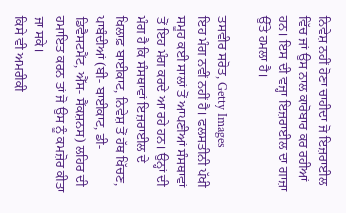ਨਿਵੇਸ਼ ਨਹੀਂ ਹੋਣਾ ਚਾਹੀਦਾ ਜੋ ਇਜ਼ਰਾਈਲ ਵਿੱਚ ਜਾਂ ਉਸ ਨਾਲ ਕਾਰੋਬਾਰ ਕਰ ਰਹੀਆਂ ਹਨ। ਇਸ ਦੀ ਵਜ੍ਹਾ ਇਜ਼ਰਾਈਲ ਦਾ ਗਾਜ਼ਾ ਉੱਤੇ ਹਮਲਾ ਹੈ।

ਤਸਵੀਰ ਸਰੋਤ, Getty Images
ਇਹ ਮੰਗ ਨਵੀਂ ਨਹੀਂ ਹੈ। ਫਲਸਤੀਨੀ ਪੱਖੀ ਸਮੂਹ ਕਈ ਸਾਲਾਂ ਤੋਂ ਆਪਣੀਆਂ ਸੰਸਥਾਵਾਂ ਤੋਂ ਇਹ ਮੰਗ ਕਰਦੇ ਆ ਰਹੇ ਹਨ। ਉਨ੍ਹਾਂ ਦੀ ਮੰਗ ਹੈ ਕਿ ਸੰਸਥਾਵਾਂ ਇਜ਼ਰਾਈਲ ਦੇ ਖਿਲਾਫ਼ ਬਾਈਕਾਟ, ਨਿਵੇਸ਼ ਤੋਂ ਹੱਥ ਖਿੱਚਣ, ਪਾਬੰਦੀਆਂ (ਬੀ- ਬਾਈਕਾਟ, ਡੀ- ਡਿਵੈਸਟਮੈਂਟ, ਐੱਸ- ਸੈਂਕਸ਼ਨਸ) ਲਹਿਰ ਦੀ ਹਮਾਇਤ ਕਰਨ ਤਾਂ ਜੋ ਉਸ ਨੂੰ ਕਮਜ਼ੋਰ ਕੀਤਾ ਜਾ ਸਕੇ।
ਕਿਸੇ ਵੀ ਅਮਰੀਕੀ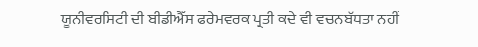ਯੂਨੀਵਰਸਿਟੀ ਦੀ ਬੀਡੀਐੱਸ ਫਰੇਮਵਰਕ ਪ੍ਰਤੀ ਕਦੇ ਵੀ ਵਚਨਬੱਧਤਾ ਨਹੀਂ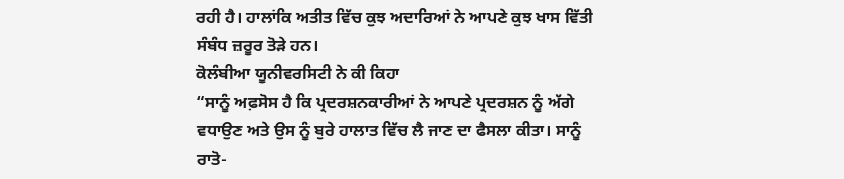ਰਹੀ ਹੈ। ਹਾਲਾਂਕਿ ਅਤੀਤ ਵਿੱਚ ਕੁਝ ਅਦਾਰਿਆਂ ਨੇ ਆਪਣੇ ਕੁਝ ਖਾਸ ਵਿੱਤੀ ਸੰਬੰਧ ਜ਼ਰੂਰ ਤੋੜੇ ਹਨ।
ਕੋਲੰਬੀਆ ਯੂਨੀਵਰਸਿਟੀ ਨੇ ਕੀ ਕਿਹਾ
“ਸਾਨੂੰ ਅਫ਼ਸੋਸ ਹੈ ਕਿ ਪ੍ਰਦਰਸ਼ਨਕਾਰੀਆਂ ਨੇ ਆਪਣੇ ਪ੍ਰਦਰਸ਼ਨ ਨੂੰ ਅੱਗੇ ਵਧਾਉਣ ਅਤੇ ਉਸ ਨੂੰ ਬੁਰੇ ਹਾਲਾਤ ਵਿੱਚ ਲੈ ਜਾਣ ਦਾ ਫੈਸਲਾ ਕੀਤਾ। ਸਾਨੂੰ ਰਾਤੋ-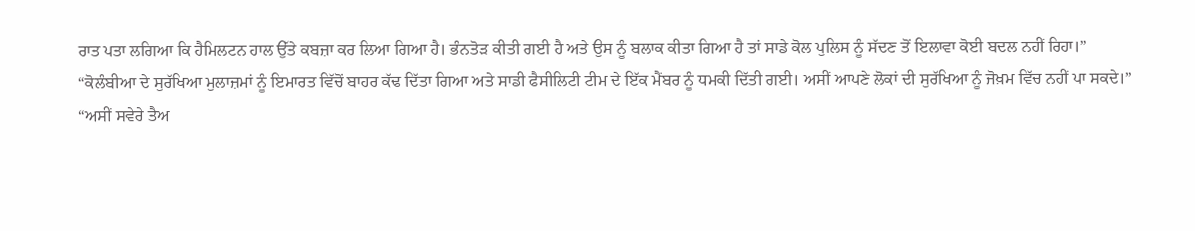ਰਾਤ ਪਤਾ ਲਗਿਆ ਕਿ ਹੈਮਿਲਟਨ ਹਾਲ ਉੱਤੇ ਕਬਜ਼ਾ ਕਰ ਲਿਆ ਗਿਆ ਹੈ। ਭੰਨਤੋੜ ਕੀਤੀ ਗਈ ਹੈ ਅਤੇ ਉਸ ਨੂੰ ਬਲਾਕ ਕੀਤਾ ਗਿਆ ਹੈ ਤਾਂ ਸਾਡੇ ਕੋਲ ਪੁਲਿਸ ਨੂੰ ਸੱਦਣ ਤੋਂ ਇਲਾਵਾ ਕੋਈ ਬਦਲ ਨਹੀਂ ਰਿਹਾ।”
“ਕੋਲੰਬੀਆ ਦੇ ਸੁਰੱਖਿਆ ਮੁਲਾਜ਼ਮਾਂ ਨੂੰ ਇਮਾਰਤ ਵਿੱਚੋਂ ਬਾਹਰ ਕੱਢ ਦਿੱਤਾ ਗਿਆ ਅਤੇ ਸਾਡੀ ਫੈਸੀਲਿਟੀ ਟੀਮ ਦੇ ਇੱਕ ਮੈਂਬਰ ਨੂੰ ਧਮਕੀ ਦਿੱਤੀ ਗਈ। ਅਸੀਂ ਆਪਣੇ ਲੋਕਾਂ ਦੀ ਸੁਰੱਖਿਆ ਨੂੰ ਜੋਖ਼ਮ ਵਿੱਚ ਨਹੀਂ ਪਾ ਸਕਦੇ।”
“ਅਸੀਂ ਸਵੇਰੇ ਤੈਅ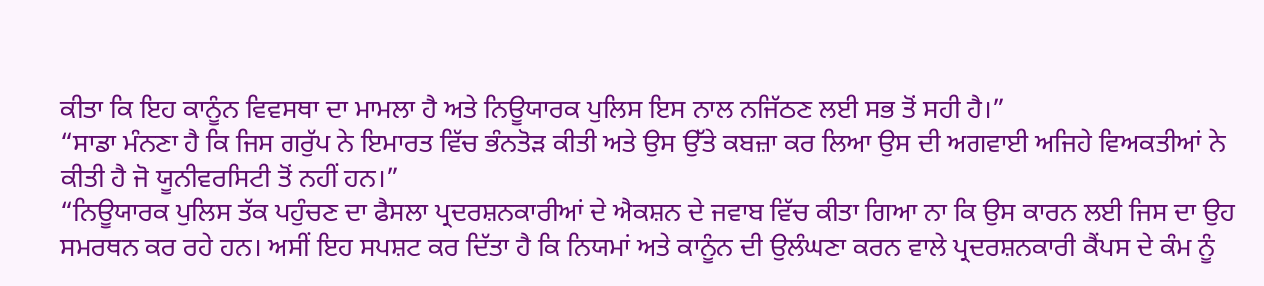ਕੀਤਾ ਕਿ ਇਹ ਕਾਨੂੰਨ ਵਿਵਸਥਾ ਦਾ ਮਾਮਲਾ ਹੈ ਅਤੇ ਨਿਊਯਾਰਕ ਪੁਲਿਸ ਇਸ ਨਾਲ ਨਜਿੱਠਣ ਲਈ ਸਭ ਤੋਂ ਸਹੀ ਹੈ।”
“ਸਾਡਾ ਮੰਨਣਾ ਹੈ ਕਿ ਜਿਸ ਗਰੁੱਪ ਨੇ ਇਮਾਰਤ ਵਿੱਚ ਭੰਨਤੋੜ ਕੀਤੀ ਅਤੇ ਉਸ ਉੱਤੇ ਕਬਜ਼ਾ ਕਰ ਲਿਆ ਉਸ ਦੀ ਅਗਵਾਈ ਅਜਿਹੇ ਵਿਅਕਤੀਆਂ ਨੇ ਕੀਤੀ ਹੈ ਜੋ ਯੂਨੀਵਰਸਿਟੀ ਤੋਂ ਨਹੀਂ ਹਨ।”
“ਨਿਊਯਾਰਕ ਪੁਲਿਸ ਤੱਕ ਪਹੁੰਚਣ ਦਾ ਫੈਸਲਾ ਪ੍ਰਦਰਸ਼ਨਕਾਰੀਆਂ ਦੇ ਐਕਸ਼ਨ ਦੇ ਜਵਾਬ ਵਿੱਚ ਕੀਤਾ ਗਿਆ ਨਾ ਕਿ ਉਸ ਕਾਰਨ ਲਈ ਜਿਸ ਦਾ ਉਹ ਸਮਰਥਨ ਕਰ ਰਹੇ ਹਨ। ਅਸੀਂ ਇਹ ਸਪਸ਼ਟ ਕਰ ਦਿੱਤਾ ਹੈ ਕਿ ਨਿਯਮਾਂ ਅਤੇ ਕਾਨੂੰਨ ਦੀ ਉਲੰਘਣਾ ਕਰਨ ਵਾਲੇ ਪ੍ਰਦਰਸ਼ਨਕਾਰੀ ਕੈਂਪਸ ਦੇ ਕੰਮ ਨੂੰ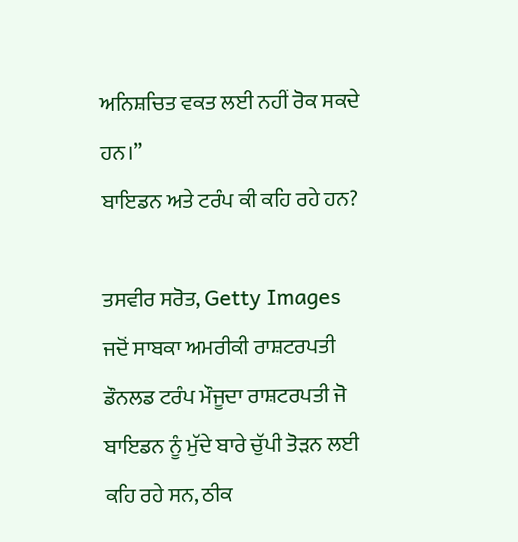ਅਨਿਸ਼ਚਿਤ ਵਕਤ ਲਈ ਨਹੀਂ ਰੋਕ ਸਕਦੇ ਹਨ।”
ਬਾਇਡਨ ਅਤੇ ਟਰੰਪ ਕੀ ਕਹਿ ਰਹੇ ਹਨ?

ਤਸਵੀਰ ਸਰੋਤ, Getty Images
ਜਦੋਂ ਸਾਬਕਾ ਅਮਰੀਕੀ ਰਾਸ਼ਟਰਪਤੀ ਡੌਨਲਡ ਟਰੰਪ ਮੌਜੂਦਾ ਰਾਸ਼ਟਰਪਤੀ ਜੋ ਬਾਇਡਨ ਨੂੰ ਮੁੱਦੇ ਬਾਰੇ ਚੁੱਪੀ ਤੋੜਨ ਲਈ ਕਹਿ ਰਹੇ ਸਨ, ਠੀਕ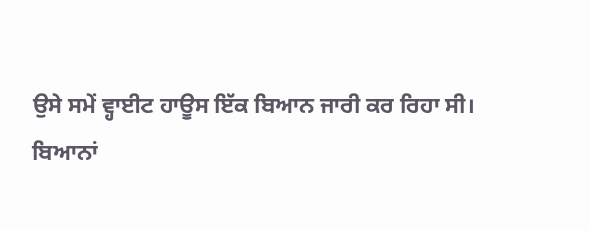ਉਸੇ ਸਮੇਂ ਵ੍ਹਾਈਟ ਹਾਊਸ ਇੱਕ ਬਿਆਨ ਜਾਰੀ ਕਰ ਰਿਹਾ ਸੀ।
ਬਿਆਨਾਂ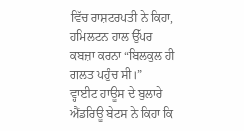ਵਿੱਚ ਰਾਸ਼ਟਰਪਤੀ ਨੇ ਕਿਹਾ, ਹਮਿਲਟਨ ਹਾਲ ਉੱਪਰ ਕਬਜ਼ਾ ਕਰਨਾ “ਬਿਲਕੁਲ ਹੀ ਗਲਤ ਪਹੁੰਚ ਸੀ।”
ਵ੍ਹਾਈਟ ਹਾਊਸ ਦੇ ਬੁਲਾਰੇ ਐਂਡਰਿਊ ਬੇਟਸ ਨੇ ਕਿਹਾ ਕਿ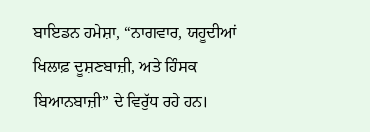ਬਾਇਡਨ ਹਮੇਸ਼ਾ, “ਨਾਗਵਾਰ, ਯਹੂਦੀਆਂ ਖਿਲਾਫ਼ ਦੂਸ਼ਣਬਾਜ਼ੀ, ਅਤੇ ਹਿੰਸਕ ਬਿਆਨਬਾਜ਼ੀ” ਦੇ ਵਿਰੁੱਧ ਰਹੇ ਹਨ।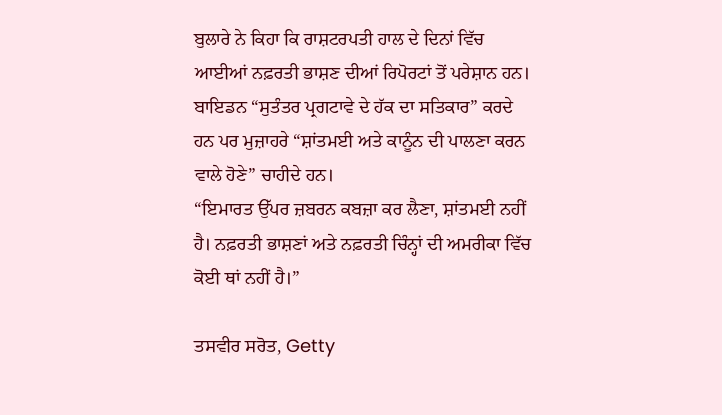ਬੁਲਾਰੇ ਨੇ ਕਿਹਾ ਕਿ ਰਾਸ਼ਟਰਪਤੀ ਹਾਲ ਦੇ ਦਿਨਾਂ ਵਿੱਚ ਆਈਆਂ ਨਫ਼ਰਤੀ ਭਾਸ਼ਣ ਦੀਆਂ ਰਿਪੋਰਟਾਂ ਤੋਂ ਪਰੇਸ਼ਾਨ ਹਨ।
ਬਾਇਡਨ “ਸੁਤੰਤਰ ਪ੍ਰਗਟਾਵੇ ਦੇ ਹੱਕ ਦਾ ਸਤਿਕਾਰ” ਕਰਦੇ ਹਨ ਪਰ ਮੁਜ਼ਾਹਰੇ “ਸ਼ਾਂਤਮਈ ਅਤੇ ਕਾਨੂੰਨ ਦੀ ਪਾਲਣਾ ਕਰਨ ਵਾਲੇ ਹੋਣੇ” ਚਾਹੀਦੇ ਹਨ।
“ਇਮਾਰਤ ਉੱਪਰ ਜ਼ਬਰਨ ਕਬਜ਼ਾ ਕਰ ਲੈਣਾ, ਸ਼ਾਂਤਮਈ ਨਹੀਂ ਹੈ। ਨਫ਼ਰਤੀ ਭਾਸ਼ਣਾਂ ਅਤੇ ਨਫ਼ਰਤੀ ਚਿੰਨ੍ਹਾਂ ਦੀ ਅਮਰੀਕਾ ਵਿੱਚ ਕੋਈ ਥਾਂ ਨਹੀਂ ਹੈ।”

ਤਸਵੀਰ ਸਰੋਤ, Getty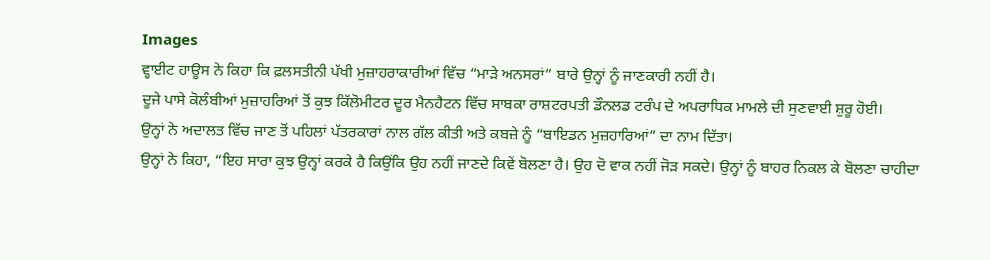Images
ਵ੍ਹਾਈਟ ਹਾਊਸ ਨੇ ਕਿਹਾ ਕਿ ਫ਼ਲਸਤੀਨੀ ਪੱਖੀ ਮੁਜ਼ਾਹਰਾਕਾਰੀਆਂ ਵਿੱਚ “ਮਾੜੇ ਅਨਸਰਾਂ” ਬਾਰੇ ਉਨ੍ਹਾਂ ਨੂੰ ਜਾਣਕਾਰੀ ਨਹੀਂ ਹੈ।
ਦੂਜੇ ਪਾਸੇ ਕੋਲੰਬੀਆਂ ਮੁਜ਼ਾਹਰਿਆਂ ਤੋਂ ਕੁਝ ਕਿੱਲੋਮੀਟਰ ਦੂਰ ਮੈਨਹੈਟਨ ਵਿੱਚ ਸਾਬਕਾ ਰਾਸ਼ਟਰਪਤੀ ਡੌਨਲਡ ਟਰੰਪ ਦੇ ਅਪਰਾਧਿਕ ਮਾਮਲੇ ਦੀ ਸੁਣਵਾਈ ਸ਼ੁਰੂ ਹੋਈ।
ਉਨ੍ਹਾਂ ਨੇ ਅਦਾਲਤ ਵਿੱਚ ਜਾਣ ਤੋਂ ਪਹਿਲਾਂ ਪੱਤਰਕਾਰਾਂ ਨਾਲ ਗੱਲ ਕੀਤੀ ਅਤੇ ਕਬਜ਼ੇ ਨੂੰ “ਬਾਇਡਨ ਮੁਜ਼ਹਾਰਿਆਂ” ਦਾ ਨਾਮ ਦਿੱਤਾ।
ਉਨ੍ਹਾਂ ਨੇ ਕਿਹਾ, “ਇਹ ਸਾਰਾ ਕੁਝ ਉਨ੍ਹਾਂ ਕਰਕੇ ਹੈ ਕਿਉਂਕਿ ਉਹ ਨਹੀਂ ਜਾਣਦੇ ਕਿਵੇਂ ਬੋਲਣਾ ਹੈ। ਉਹ ਦੋ ਵਾਕ ਨਹੀਂ ਜੋੜ ਸਕਦੇ। ਉਨ੍ਹਾਂ ਨੂੰ ਬਾਹਰ ਨਿਕਲ ਕੇ ਬੋਲਣਾ ਚਾਹੀਦਾ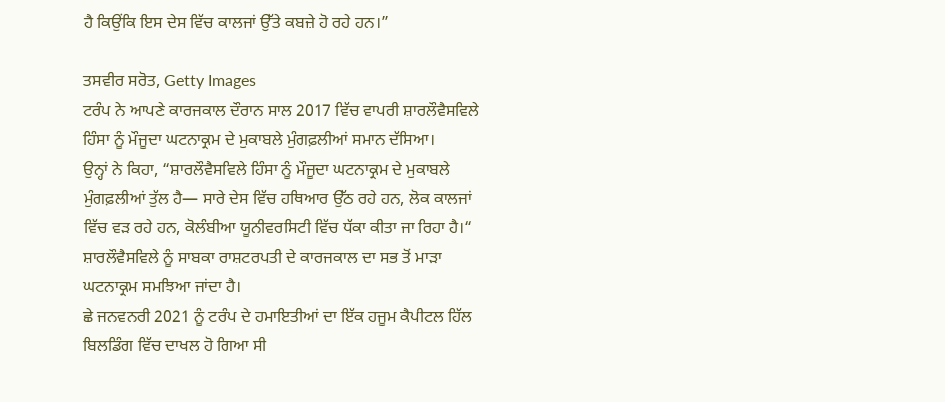ਹੈ ਕਿਉਂਕਿ ਇਸ ਦੇਸ ਵਿੱਚ ਕਾਲਜਾਂ ਉੱਤੇ ਕਬਜ਼ੇ ਹੋ ਰਹੇ ਹਨ।”

ਤਸਵੀਰ ਸਰੋਤ, Getty Images
ਟਰੰਪ ਨੇ ਆਪਣੇ ਕਾਰਜਕਾਲ ਦੌਰਾਨ ਸਾਲ 2017 ਵਿੱਚ ਵਾਪਰੀ ਸ਼ਾਰਲੌਵੈਸਵਿਲੇ ਹਿੰਸਾ ਨੂੰ ਮੌਜੂਦਾ ਘਟਨਾਕ੍ਰਮ ਦੇ ਮੁਕਾਬਲੇ ਮੁੰਗਫ਼ਲੀਆਂ ਸਮਾਨ ਦੱਸਿਆ।
ਉਨ੍ਹਾਂ ਨੇ ਕਿਹਾ, “ਸ਼ਾਰਲੌਵੈਸਵਿਲੇ ਹਿੰਸਾ ਨੂੰ ਮੌਜੂਦਾ ਘਟਨਾਕ੍ਰਮ ਦੇ ਮੁਕਾਬਲੇ ਮੁੰਗਫ਼ਲੀਆਂ ਤੁੱਲ ਹੈ— ਸਾਰੇ ਦੇਸ ਵਿੱਚ ਹਥਿਆਰ ਉੱਠ ਰਹੇ ਹਨ, ਲੋਕ ਕਾਲਜਾਂ ਵਿੱਚ ਵੜ ਰਹੇ ਹਨ, ਕੋਲੰਬੀਆ ਯੂਨੀਵਰਸਿਟੀ ਵਿੱਚ ਧੱਕਾ ਕੀਤਾ ਜਾ ਰਿਹਾ ਹੈ।“
ਸ਼ਾਰਲੌਵੈਸਵਿਲੇ ਨੂੰ ਸਾਬਕਾ ਰਾਸ਼ਟਰਪਤੀ ਦੇ ਕਾਰਜਕਾਲ ਦਾ ਸਭ ਤੋਂ ਮਾੜਾ ਘਟਨਾਕ੍ਰਮ ਸਮਝਿਆ ਜਾਂਦਾ ਹੈ।
ਛੇ ਜਨਵਨਰੀ 2021 ਨੂੰ ਟਰੰਪ ਦੇ ਹਮਾਇਤੀਆਂ ਦਾ ਇੱਕ ਹਜੂਮ ਕੈਪੀਟਲ ਹਿੱਲ ਬਿਲਡਿੰਗ ਵਿੱਚ ਦਾਖਲ ਹੋ ਗਿਆ ਸੀ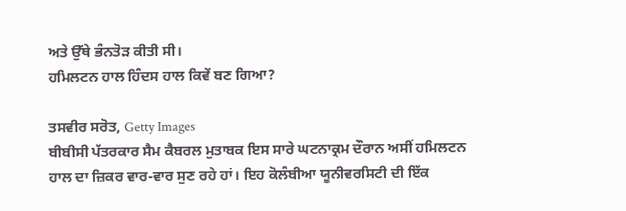ਅਤੇ ਉੱਥੇ ਭੰਨਤੋੜ ਕੀਤੀ ਸੀ।
ਹਮਿਲਟਨ ਹਾਲ ਹਿੰਦਸ ਹਾਲ ਕਿਵੇਂ ਬਣ ਗਿਆ?

ਤਸਵੀਰ ਸਰੋਤ, Getty Images
ਬੀਬੀਸੀ ਪੱਤਰਕਾਰ ਸੈਮ ਕੈਬਰਲ ਮੁਤਾਬਕ ਇਸ ਸਾਰੇ ਘਟਨਾਕ੍ਰਮ ਦੌਰਾਨ ਅਸੀਂ ਹਮਿਲਟਨ ਹਾਲ ਦਾ ਜ਼ਿਕਰ ਵਾਰ-ਵਾਰ ਸੁਣ ਰਹੇ ਹਾਂ। ਇਹ ਕੋਲੰਬੀਆ ਯੂਨੀਵਰਸਿਟੀ ਦੀ ਇੱਕ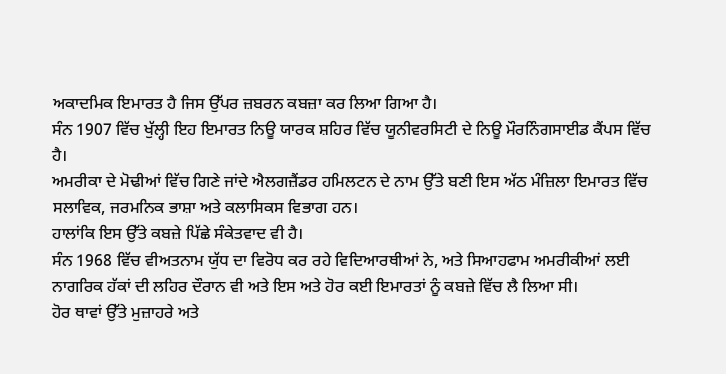ਅਕਾਦਮਿਕ ਇਮਾਰਤ ਹੈ ਜਿਸ ਉੱਪਰ ਜ਼ਬਰਨ ਕਬਜ਼ਾ ਕਰ ਲਿਆ ਗਿਆ ਹੈ।
ਸੰਨ 1907 ਵਿੱਚ ਖੁੱਲ੍ਹੀ ਇਹ ਇਮਾਰਤ ਨਿਊ ਯਾਰਕ ਸ਼ਹਿਰ ਵਿੱਚ ਯੂਨੀਵਰਸਿਟੀ ਦੇ ਨਿਊ ਮੌਰਨਿੰਗਸਾਈਡ ਕੈਂਪਸ ਵਿੱਚ ਹੈ।
ਅਮਰੀਕਾ ਦੇ ਮੋਢੀਆਂ ਵਿੱਚ ਗਿਣੇ ਜਾਂਦੇ ਐਲਗਜ਼ੈਂਡਰ ਹਮਿਲਟਨ ਦੇ ਨਾਮ ਉੱਤੇ ਬਣੀ ਇਸ ਅੱਠ ਮੰਜ਼ਿਲਾ ਇਮਾਰਤ ਵਿੱਚ ਸਲਾਵਿਕ, ਜਰਮਨਿਕ ਭਾਸ਼ਾ ਅਤੇ ਕਲਾਸਿਕਸ ਵਿਭਾਗ ਹਨ।
ਹਾਲਾਂਕਿ ਇਸ ਉੱਤੇ ਕਬਜ਼ੇ ਪਿੱਛੇ ਸੰਕੇਤਵਾਦ ਵੀ ਹੈ।
ਸੰਨ 1968 ਵਿੱਚ ਵੀਅਤਨਾਮ ਯੁੱਧ ਦਾ ਵਿਰੋਧ ਕਰ ਰਹੇ ਵਿਦਿਆਰਥੀਆਂ ਨੇ, ਅਤੇ ਸਿਆਹਫਾਮ ਅਮਰੀਕੀਆਂ ਲਈ ਨਾਗਰਿਕ ਹੱਕਾਂ ਦੀ ਲਹਿਰ ਦੌਰਾਨ ਵੀ ਅਤੇ ਇਸ ਅਤੇ ਹੋਰ ਕਈ ਇਮਾਰਤਾਂ ਨੂੰ ਕਬਜ਼ੇ ਵਿੱਚ ਲੈ ਲਿਆ ਸੀ।
ਹੋਰ ਥਾਵਾਂ ਉੱਤੇ ਮੁਜ਼ਾਹਰੇ ਅਤੇ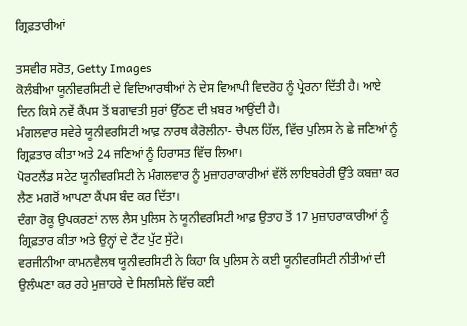ਗ੍ਰਿਫ਼ਤਾਰੀਆਂ

ਤਸਵੀਰ ਸਰੋਤ, Getty Images
ਕੋਲੰਬੀਆ ਯੂਨੀਵਰਸਿਟੀ ਦੇ ਵਿਦਿਆਰਥੀਆਂ ਨੇ ਦੇਸ ਵਿਆਪੀ ਵਿਦਰੋਹ ਨੂੰ ਪ੍ਰੇਰਨਾ ਦਿੱਤੀ ਹੈ। ਆਏ ਦਿਨ ਕਿਸੇ ਨਵੇਂ ਕੈਂਪਸ ਤੋਂ ਬਗਾਵਤੀ ਸੁਰਾਂ ਉੱਠਣ ਦੀ ਖ਼ਬਰ ਆਉਂਦੀ ਹੈ।
ਮੰਗਲਵਾਰ ਸਵੇਰੇ ਯੂਨੀਵਰਸਿਟੀ ਆਫ਼ ਨਾਰਥ ਕੈਰੋਲੀਨਾ- ਚੈਪਲ ਹਿੱਲ, ਵਿੱਚ ਪੁਲਿਸ ਨੇ ਛੇ ਜਣਿਆਂ ਨੂੰ ਗ੍ਰਿਫ਼ਤਾਰ ਕੀਤਾ ਅਤੇ 24 ਜਣਿਆਂ ਨੂੰ ਹਿਰਾਸਤ ਵਿੱਚ ਲਿਆ।
ਪੋਰਟਲੈਂਡ ਸਟੇਟ ਯੂਨੀਵਰਸਿਟੀ ਨੇ ਮੰਗਲਵਾਰ ਨੂੰ ਮੁਜ਼ਾਹਰਾਕਾਰੀਆਂ ਵੱਲੋਂ ਲਾਇਬਰੇਰੀ ਉੱਤੇ ਕਬਜ਼ਾ ਕਰ ਲੈਣ ਮਗਰੋਂ ਆਪਣਾ ਕੈਂਪਸ ਬੰਦ ਕਰ ਦਿੱਤਾ।
ਦੰਗਾ ਰੋਕੂ ਉਪਕਰਣਾਂ ਨਾਲ ਲੈਸ ਪੁਲਿਸ ਨੇ ਯੂਨੀਵਰਸਿਟੀ ਆਫ਼ ਉਤਾਹ ਤੋਂ 17 ਮੁਜ਼ਾਹਰਾਕਾਰੀਆਂ ਨੂੰ ਗ੍ਰਿਫ਼ਤਾਰ ਕੀਤਾ ਅਤੇ ਉਨ੍ਹਾਂ ਦੇ ਟੈਂਟ ਪੁੱਟ ਸੁੱਟੇ।
ਵਰਜੀਨੀਆ ਕਾਮਨਵੈਲਥ ਯੂਨੀਵਰਸਿਟੀ ਨੇ ਕਿਹਾ ਕਿ ਪੁਲਿਸ ਨੇ ਕਈ ਯੂਨੀਵਰਸਿਟੀ ਨੀਤੀਆਂ ਦੀ ਉਲੰਘਣਾ ਕਰ ਰਹੇ ਮੁਜ਼ਾਹਰੇ ਦੇ ਸਿਲਸਿਲੇ ਵਿੱਚ ਕਈ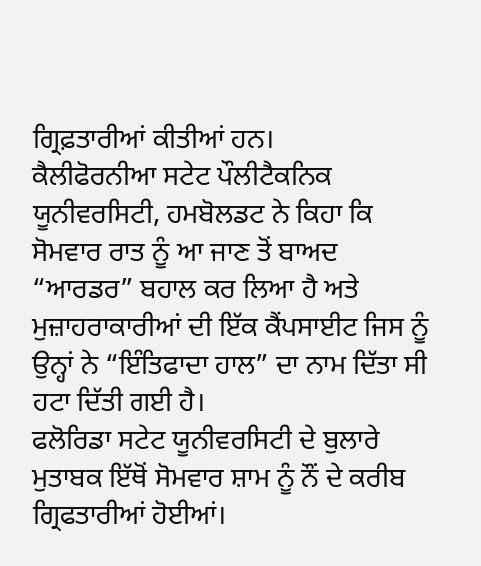ਗ੍ਰਿਫ਼ਤਾਰੀਆਂ ਕੀਤੀਆਂ ਹਨ।
ਕੈਲੀਫੋਰਨੀਆ ਸਟੇਟ ਪੌਲੀਟੈਕਨਿਕ ਯੂਨੀਵਰਸਿਟੀ, ਹਮਬੋਲਡਟ ਨੇ ਕਿਹਾ ਕਿ ਸੋਮਵਾਰ ਰਾਤ ਨੂੰ ਆ ਜਾਣ ਤੋਂ ਬਾਅਦ “ਆਰਡਰ” ਬਹਾਲ ਕਰ ਲਿਆ ਹੈ ਅਤੇ ਮੁਜ਼ਾਹਰਾਕਾਰੀਆਂ ਦੀ ਇੱਕ ਕੈਂਪਸਾਈਟ ਜਿਸ ਨੂੰ ਉਨ੍ਹਾਂ ਨੇ “ਇੰਤਿਫਾਦਾ ਹਾਲ” ਦਾ ਨਾਮ ਦਿੱਤਾ ਸੀ ਹਟਾ ਦਿੱਤੀ ਗਈ ਹੈ।
ਫਲੋਰਿਡਾ ਸਟੇਟ ਯੂਨੀਵਰਸਿਟੀ ਦੇ ਬੁਲਾਰੇ ਮੁਤਾਬਕ ਇੱਥੋਂ ਸੋਮਵਾਰ ਸ਼ਾਮ ਨੂੰ ਨੌਂ ਦੇ ਕਰੀਬ ਗ੍ਰਿਫਤਾਰੀਆਂ ਹੋਈਆਂ।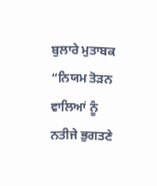ਬੁਲਾਰੇ ਮੁਤਾਬਕ “ਨਿਯਮ ਤੋੜਨ ਵਾਲਿਆਂ ਨੂੰ ਨਤੀਜੇ ਭੁਗਤਣੇ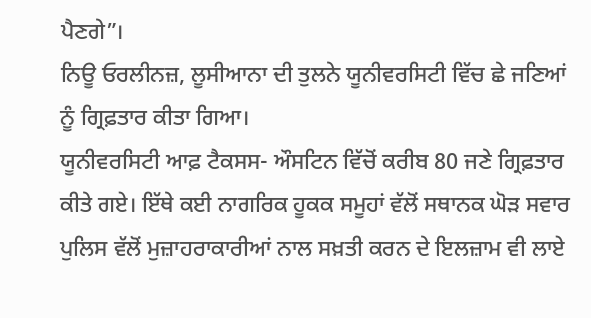ਪੈਣਗੇ”।
ਨਿਊ ਓਰਲੀਨਜ਼, ਲੂਸੀਆਨਾ ਦੀ ਤੁਲਨੇ ਯੂਨੀਵਰਸਿਟੀ ਵਿੱਚ ਛੇ ਜਣਿਆਂ ਨੂੰ ਗ੍ਰਿਫ਼ਤਾਰ ਕੀਤਾ ਗਿਆ।
ਯੂਨੀਵਰਸਿਟੀ ਆਫ਼ ਟੈਕਸਸ- ਔਸਟਿਨ ਵਿੱਚੋਂ ਕਰੀਬ 80 ਜਣੇ ਗ੍ਰਿਫ਼ਤਾਰ ਕੀਤੇ ਗਏ। ਇੱਥੇ ਕਈ ਨਾਗਰਿਕ ਹੂਕਕ ਸਮੂਹਾਂ ਵੱਲੋਂ ਸਥਾਨਕ ਘੋੜ ਸਵਾਰ ਪੁਲਿਸ ਵੱਲੋਂ ਮੁਜ਼ਾਹਰਾਕਾਰੀਆਂ ਨਾਲ ਸਖ਼ਤੀ ਕਰਨ ਦੇ ਇਲਜ਼ਾਮ ਵੀ ਲਾਏ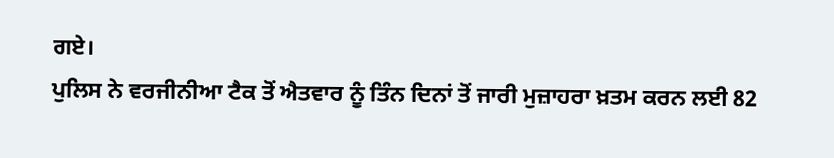ਗਏ।
ਪੁਲਿਸ ਨੇ ਵਰਜੀਨੀਆ ਟੈਕ ਤੋਂ ਐਤਵਾਰ ਨੂੰ ਤਿੰਨ ਦਿਨਾਂ ਤੋਂ ਜਾਰੀ ਮੁਜ਼ਾਹਰਾ ਖ਼ਤਮ ਕਰਨ ਲਈ 82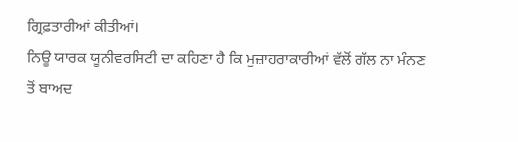ਗ੍ਰਿਫ਼ਤਾਰੀਆਂ ਕੀਤੀਆਂ।
ਨਿਊ ਯਾਰਕ ਯੂਨੀਵਰਸਿਟੀ ਦਾ ਕਹਿਣਾ ਹੈ ਕਿ ਮੁਜ਼ਾਹਰਾਕਾਰੀਆਂ ਵੱਲੋਂ ਗੱਲ ਨਾ ਮੰਨਣ ਤੋਂ ਬਾਅਦ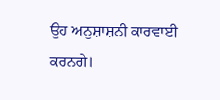ਉਹ ਅਨੁਸ਼ਾਸ਼ਨੀ ਕਾਰਵਾਈ ਕਰਨਗੇ।